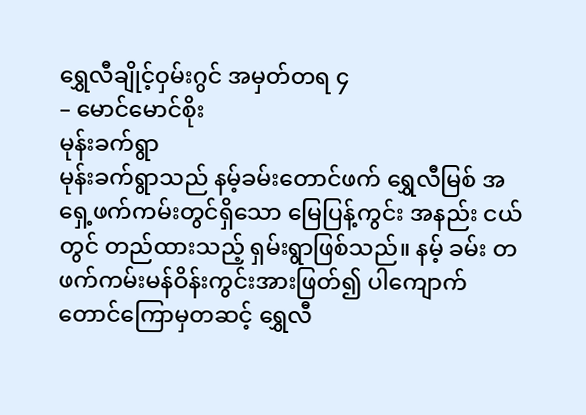ရွှေလီချိုင့်ဝှမ်းဂွင် အမှတ်တရ ၄
– မောင်မောင်စိုး
မုန်းခက်ရွာ
မုန်းခက်ရွာသည် နမ့်ခမ်းတောင်ဖက် ရွှေလီမြစ် အရှေ့ဖက်ကမ်းတွင်ရှိသော မြေပြန့်ကွင်း အနည်း ငယ်တွင် တည်ထားသည့် ရှမ်းရွာဖြစ်သည်။ နမ့် ခမ်း တဖက်ကမ်းမန်ဝိန်းကွင်းအားဖြတ်၍ ပါကျောက် တောင်ကြောမှတဆင့် ရွှေလီ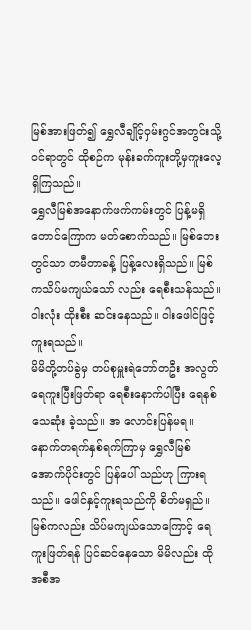မြစ်အားဖြတ်၍ ရွှေလီချိုင့်ဝှမ်းဂွင်အတွင်းသို့ဝင်ရာတွင် ထိုစဉ်က မုန်းခက်ကူးတို့မှကူးလေ့ရှိကြသည်။
ရွှေလီမြစ်အနောက်ဖက်ကမ်းတွင် ပြန့်မရှိ တောင်ကြောက မတ်စောက်သည်။ မြစ်ဘေးတွင်သာ တမီတာခန့် ပြန့်လေးရှိသည်။ မြစ်ကသိပ်မကျယ်သော် လည်း ရေစီးသန်သည်။ ဝါးလုံး ထိုးစီး ဆင်းနေသည်။ ဝါးဖေါင်ဖြင့် ကူးရသည်။
မိမိတို့တပ်ခွဲမှ တပ်စုမှူးရဲဘော်တဦး အလွတ်ရေကူးပြီးဖြတ်ရာ ရေစီးနောက်ပါပြီး ရေနစ်သေဆုံး ခဲ့သည်။ အ လောင်းပြန်မရ။ နောက်တရက်နှစ်ရက်ကြာမှ ရွှေလီမြစ်အောက်ပိုင်းတွင် ပြန်ပေါ် သည်ဟု ကြားရသည်။ ဖေါင်နှင့်ကူးရသည်ကို စိတ်မရှည်။
မြစ်ကလည်း သိပ်မကျယ်သောကြောင့် ရေကူးဖြတ်ရန် ပြင်ဆင်နေသော မိမိလည်း ထိုအစီအ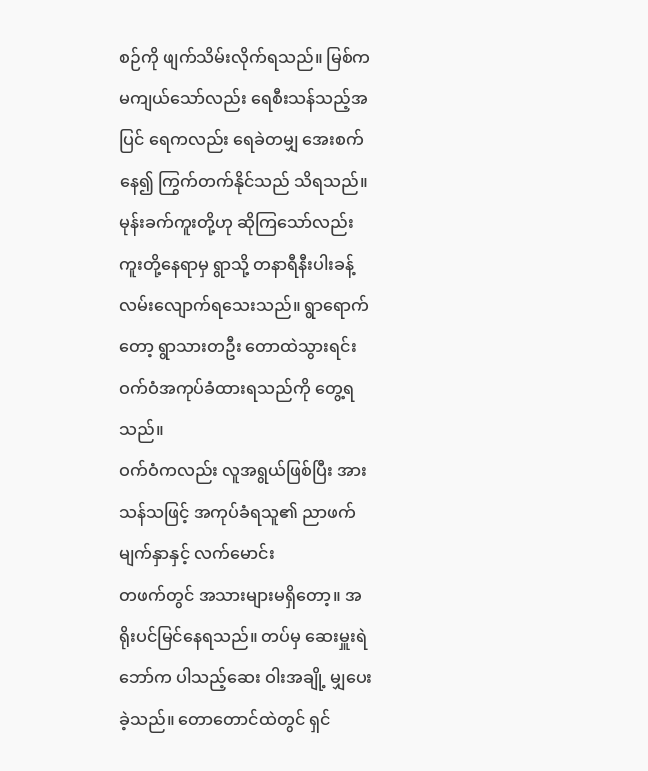စဉ်ကို ဖျက်သိမ်းလိုက်ရသည်။ မြစ်က မကျယ်သော်လည်း ရေစီးသန်သည့်အပြင် ရေကလည်း ရေခဲတမျှ အေးစက်နေ၍ ကြွက်တက်နိုင်သည် သိရသည်။
မုန်းခက်ကူးတို့ဟု ဆိုကြသော်လည်း ကူးတို့နေရာမှ ရွာသို့ တနာရီနီးပါးခန့်လမ်းလျောက်ရသေးသည်။ ရွာရောက်တော့ ရွာသားတဦး တောထဲသွားရင်း ဝက်ဝံအကုပ်ခံထားရသည်ကို တွေ့ရသည်။
ဝက်ဝံကလည်း လူအရွယ်ဖြစ်ပြီး အားသန်သဖြင့် အကုပ်ခံရသူ၏ ညာဖက်မျက်နှာနှင့် လက်မောင်း
တဖက်တွင် အသားများမရှိတော့။ အရိုးပင်မြင်နေရသည်။ တပ်မှ ဆေးမှူးရဲဘော်က ပါသည့်ဆေး ဝါးအချို့ မျှပေးခဲ့သည်။ တောတောင်ထဲတွင် ရှင်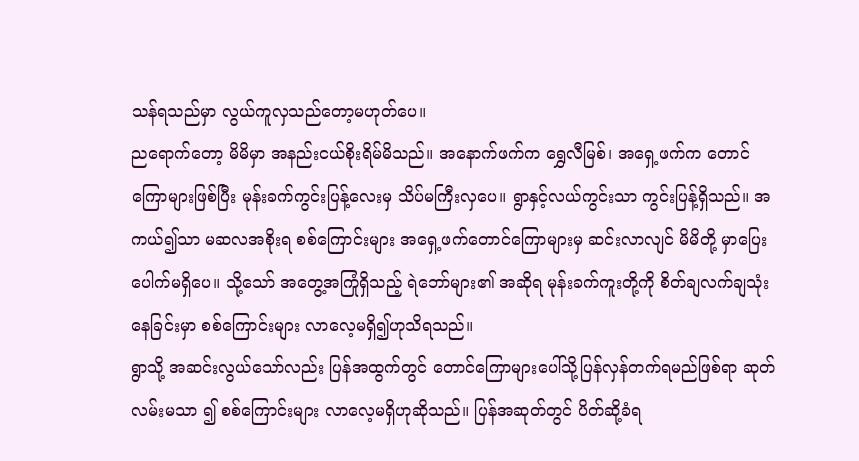သန်ရသည်မှာ လွယ်ကူလှသည်တော့မဟုတ်ပေ။
ညရောက်တော့ မိမိမှာ အနည်းငယ်စိုးရိမ်မိသည်။ အနောက်ဖက်က ရွှေလီမြစ်၊ အရှေ့ဖက်က တောင် ကြောများဖြစ်ပြီး မုန်းခက်ကွင်းပြန့်လေးမှ သိပ်မကြီးလှပေ။ ရွာနှင့်လယ်ကွင်းသာ ကွင်းပြန့်ရှိသည်။ အကယ်၍သာ မဆလအစိုးရ စစ်ကြောင်းများ အရှေ့ဖက်တောင်ကြောများမှ ဆင်းလာလျင် မိမိတို့ မှာပြေးပေါက်မရှိပေ။ သို့သော် အတွေ့အကြုံရှိသည့် ရဲဘော်များ၏ အဆိုရ မုန်းခက်ကူးတို့ကို စိတ်ချလက်ချသုံးနေခြင်းမှာ စစ်ကြောင်းများ လာလေ့မရှိ၍ဟုသိရသည်။
ရွာသို့ အဆင်းလွယ်သော်လည်း ပြန်အထွက်တွင် တောင်ကြောများပေါ်သို့ပြန်လှန်တက်ရမည်ဖြစ်ရာ ဆုတ်လမ်းမသာ ၍ စစ်ကြောင်းများ လာလေ့မရှိဟုဆိုသည်။ ပြန်အဆုတ်တွင် ပိတ်ဆို့ခံရ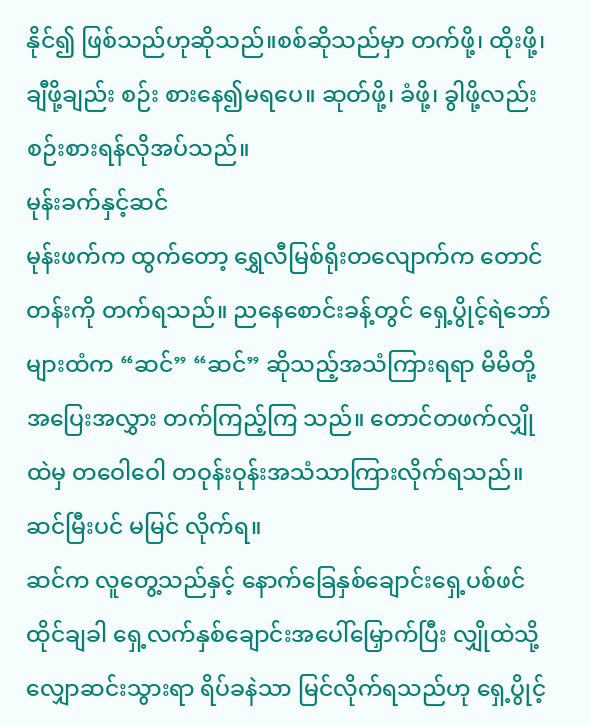နိုင်၍ ဖြစ်သည်ဟုဆိုသည်။စစ်ဆိုသည်မှာ တက်ဖို့၊ ထိုးဖို့၊ ချီဖို့ချည်း စဉ်း စားနေ၍မရပေ။ ဆုတ်ဖို့၊ ခံဖို့၊ ခွါဖို့လည်း စဉ်းစားရန်လိုအပ်သည်။
မုန်းခက်နှင့်ဆင်
မုန်းဖက်က ထွက်တော့ ရွှေလီမြစ်ရိုးတလျောက်က တောင်တန်းကို တက်ရသည်။ ညနေစောင်းခန့်တွင် ရှေ့ပွိုင့်ရဲဘော်များထံက “ဆင်” “ဆင်” ဆိုသည့်အသံကြားရရာ မိမိတို့အပြေးအလွှား တက်ကြည့်ကြ သည်။ တောင်တဖက်လျှိုထဲမှ တဝေါဝေါ တဝုန်းဝုန်းအသံသာကြားလိုက်ရသည်။ ဆင်မြီးပင် မမြင် လိုက်ရ။
ဆင်က လူတွေ့သည်နှင့် နောက်ခြေနှစ်ချောင်းရှေ့ပစ်ဖင်ထိုင်ချခါ ရှေ့လက်နှစ်ချောင်းအပေါ်မြှောက်ပြီး လျှိုထဲသို့ လျှောဆင်းသွားရာ ရိပ်ခနဲသာ မြင်လိုက်ရသည်ဟု ရှေ့ပွိုင့်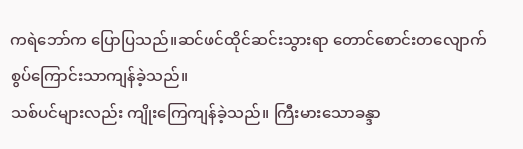ကရဲဘော်က ပြောပြသည်။ဆင်ဖင်ထိုင်ဆင်းသွားရာ တောင်စောင်းတလျောက် စွပ်ကြောင်းသာကျန်ခဲ့သည်။
သစ်ပင်များလည်း ကျိုးကြေကျန်ခဲ့သည်။ ကြီးမားသောခန္ဒာ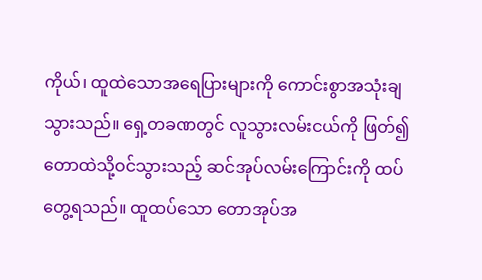ကိုယ်၊ ထူထဲသောအရေပြားများကို ကောင်းစွာအသုံးချသွားသည်။ ရှေ့တခဏတွင် လူသွားလမ်းငယ်ကို ဖြတ်၍ တောထဲသို့ဝင်သွားသည့် ဆင်အုပ်လမ်းကြောင်းကို ထပ်တွေ့ရသည်။ ထူထပ်သော တောအုပ်အ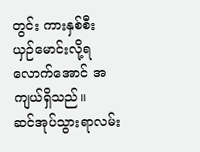တွင်း ကားနှစ်စီး
ယှဉ်မောင်းလို့ရလောက်အောင် အကျယ်ရှိသည်။
ဆင်အုပ်သွားရာလမ်း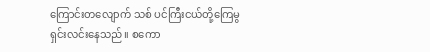ကြောင်းတလျောက် သစ် ပင်ကြီးငယ်တို့ကြေမွရှင်းလင်းနေသည်။ စကော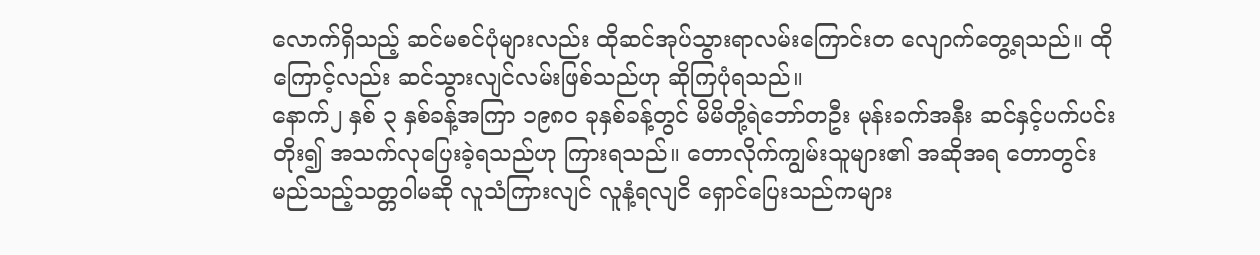လောက်ရှိသည့် ဆင်မစင်ပုံများလည်း ထိုဆင်အုပ်သွားရာလမ်းကြောင်းတ လျောက်တွေ့ရသည်။ ထိုကြောင့်လည်း ဆင်သွားလျင်လမ်းဖြစ်သည်ဟု ဆိုကြပုံရသည်။
နောက်၂ နှစ် ၃ နှစ်ခန့်အကြာ ၁၉၈၀ ခုနှစ်ခန့်တွင် မိမိတို့ရဲဘော်တဦး မုန်းခက်အနီး ဆင်နှင့်ပက်ပင်း တိုး၍ အသက်လုပြေးခဲ့ရသည်ဟု ကြားရသည်။ တောလိုက်ကျွမ်းသူများ၏ အဆိုအရ တောတွင်း မည်သည့်သတ္တဝါမဆို လူသံကြားလျင် လူနံ့ရလျငိ ရှောင်ပြေးသည်ကများ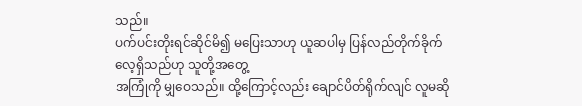သည်။
ပက်ပင်းတိုးရင်ဆိုင်မိ၍ မပြေးသာဟု ယူဆပါမှ ပြန်လည်တိုက်ခိုက်လေ့ရှိသည်ဟု သူတို့အတွေ့
အကြုံကို မျှဝေသည်။ ထို့ကြောင့်လည်း ချောင်ပိတ်ရိုက်လျင် လူမဆို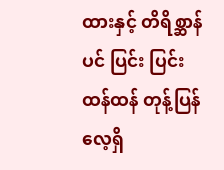ထားနှင့် တိရိစ္ဆာန်ပင် ပြင်း ပြင်းထန်ထန် တုန့်ပြန်လေ့ရှိ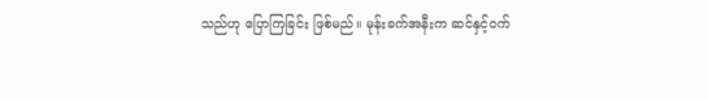သည်ဟု ပြောကြခြင်း ဖြစ်မည်။ မုန်းခက်အနီးက ဆင်နှင့်ဝက်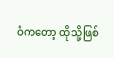ဝံကတော့ ထိုသို့ဖြစ်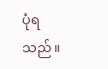ပုံရသည်။